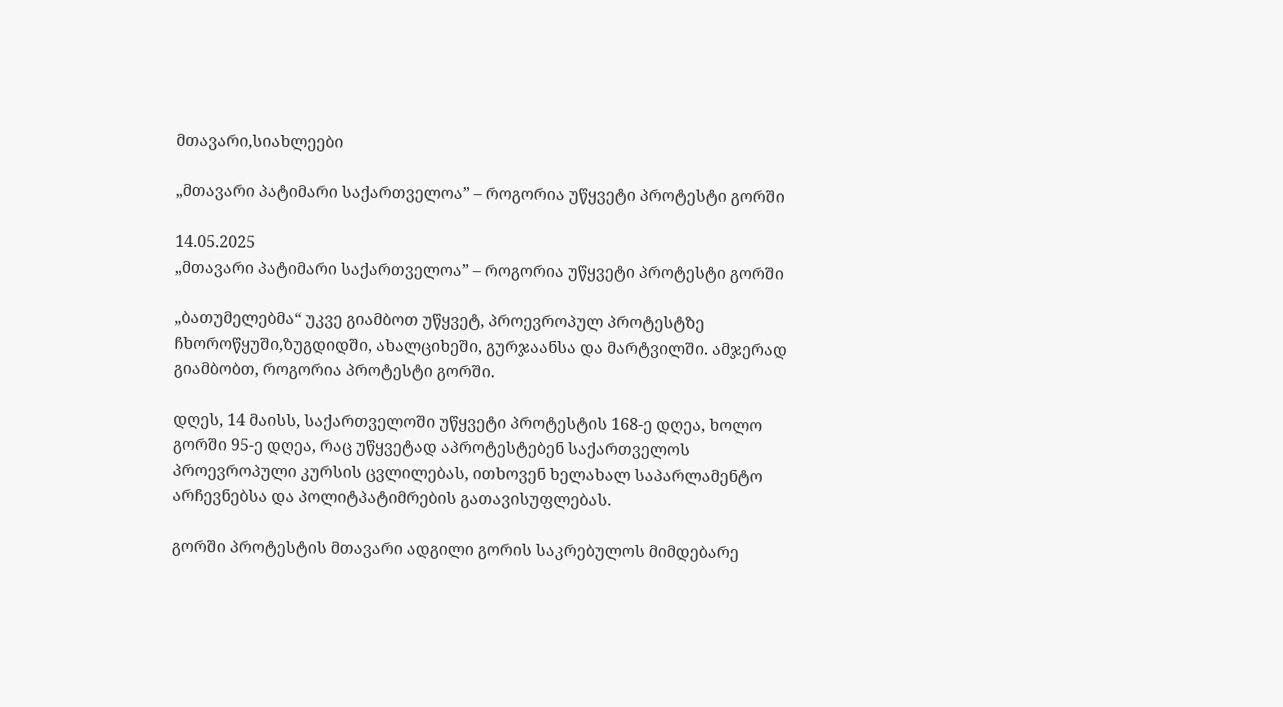მთავარი,სიახლეები

„მთავარი პატიმარი საქართველოა” – როგორია უწყვეტი პროტესტი გორში

14.05.2025
„მთავარი პატიმარი საქართველოა” – როგორია უწყვეტი პროტესტი გორში

„ბათუმელებმა“ უკვე გიამბოთ უწყვეტ, პროევროპულ პროტესტზე ჩხოროწყუში,ზუგდიდში, ახალციხეში, გურჯაანსა და მარტვილში. ამჯერად გიამბობთ, როგორია პროტესტი გორში.

დღეს, 14 მაისს, საქართველოში უწყვეტი პროტესტის 168-ე დღეა, ხოლო გორში 95-ე დღეა, რაც უწყვეტად აპროტესტებენ საქართველოს პროევროპული კურსის ცვლილებას, ითხოვენ ხელახალ საპარლამენტო არჩევნებსა და პოლიტპატიმრების გათავისუფლებას.

გორში პროტესტის მთავარი ადგილი გორის საკრებულოს მიმდებარე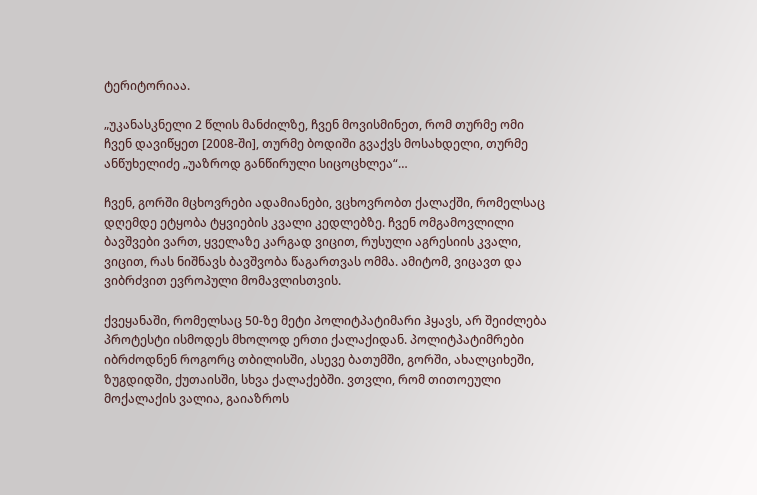ტერიტორიაა.

„უკანასკნელი 2 წლის მანძილზე, ჩვენ მოვისმინეთ, რომ თურმე ომი ჩვენ დავიწყეთ [2008-ში], თურმე ბოდიში გვაქვს მოსახდელი, თურმე ანწუხელიძე „უაზროდ განწირული სიცოცხლეა“…

ჩვენ, გორში მცხოვრები ადამიანები, ვცხოვრობთ ქალაქში, რომელსაც დღემდე ეტყობა ტყვიების კვალი კედლებზე. ჩვენ ომგამოვლილი ბავშვები ვართ, ყველაზე კარგად ვიცით, რუსული აგრესიის კვალი, ვიცით, რას ნიშნავს ბავშვობა წაგართვას ომმა. ამიტომ, ვიცავთ და ვიბრძვით ევროპული მომავლისთვის.

ქვეყანაში, რომელსაც 50-ზე მეტი პოლიტპატიმარი ჰყავს, არ შეიძლება პროტესტი ისმოდეს მხოლოდ ერთი ქალაქიდან. პოლიტპატიმრები იბრძოდნენ როგორც თბილისში, ასევე ბათუმში, გორში, ახალციხეში, ზუგდიდში, ქუთაისში, სხვა ქალაქებში. ვთვლი, რომ თითოეული მოქალაქის ვალია, გაიაზროს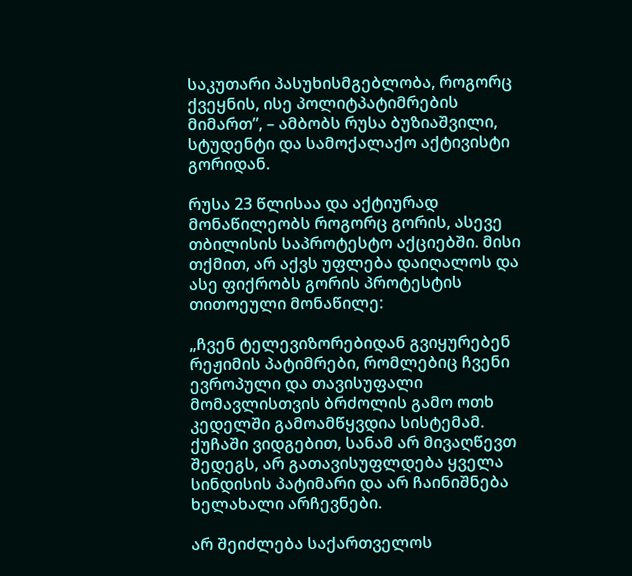საკუთარი პასუხისმგებლობა, როგორც ქვეყნის, ისე პოლიტპატიმრების მიმართ”, – ამბობს რუსა ბუზიაშვილი, სტუდენტი და სამოქალაქო აქტივისტი გორიდან.

რუსა 23 წლისაა და აქტიურად მონაწილეობს როგორც გორის, ასევე თბილისის საპროტესტო აქციებში. მისი თქმით, არ აქვს უფლება დაიღალოს და ასე ფიქრობს გორის პროტესტის თითოეული მონაწილე:

„ჩვენ ტელევიზორებიდან გვიყურებენ რეჟიმის პატიმრები, რომლებიც ჩვენი ევროპული და თავისუფალი მომავლისთვის ბრძოლის გამო ოთხ კედელში გამოამწყვდია სისტემამ. ქუჩაში ვიდგებით, სანამ არ მივაღწევთ შედეგს, არ გათავისუფლდება ყველა სინდისის პატიმარი და არ ჩაინიშნება ხელახალი არჩევნები.

არ შეიძლება საქართველოს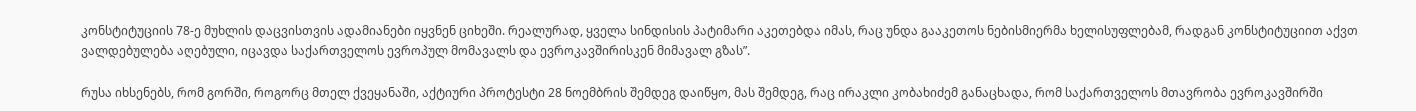კონსტიტუციის 78-ე მუხლის დაცვისთვის ადამიანები იყვნენ ციხეში. რეალურად, ყველა სინდისის პატიმარი აკეთებდა იმას, რაც უნდა გააკეთოს ნებისმიერმა ხელისუფლებამ, რადგან კონსტიტუციით აქვთ ვალდებულება აღებული, იცავდა საქართველოს ევროპულ მომავალს და ევროკავშირისკენ მიმავალ გზას”.

რუსა იხსენებს, რომ გორში, როგორც მთელ ქვეყანაში, აქტიური პროტესტი 28 ნოემბრის შემდეგ დაიწყო, მას შემდეგ, რაც ირაკლი კობახიძემ განაცხადა, რომ საქართველოს მთავრობა ევროკავშირში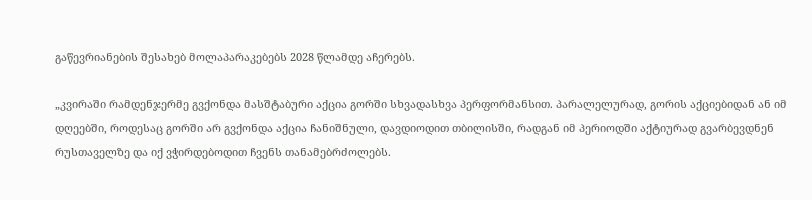გაწევრიანების შესახებ მოლაპარაკებებს 2028 წლამდე აჩერებს.

„კვირაში რამდენჯერმე გვქონდა მასშტაბური აქცია გორში სხვადასხვა პერფორმანსით. პარალელურად, გორის აქციებიდან ან იმ დღეებში, როდესაც გორში არ გვქონდა აქცია ჩანიშნული, დავდიოდით თბილისში, რადგან იმ პერიოდში აქტიურად გვარბევდნენ რუსთაველზე და იქ ვჭირდებოდით ჩვენს თანამებრძოლებს.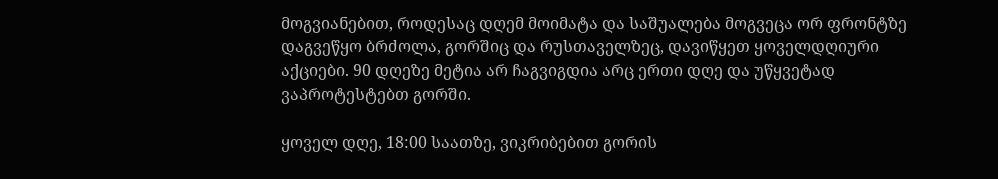მოგვიანებით, როდესაც დღემ მოიმატა და საშუალება მოგვეცა ორ ფრონტზე დაგვეწყო ბრძოლა, გორშიც და რუსთაველზეც, დავიწყეთ ყოველდღიური აქციები. 90 დღეზე მეტია არ ჩაგვიგდია არც ერთი დღე და უწყვეტად ვაპროტესტებთ გორში.

ყოველ დღე, 18:00 საათზე, ვიკრიბებით გორის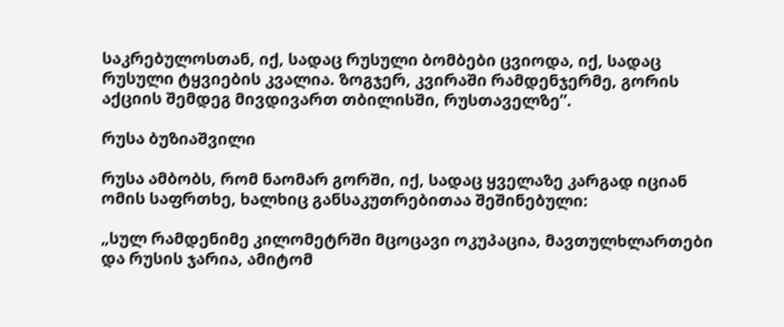საკრებულოსთან, იქ, სადაც რუსული ბომბები ცვიოდა, იქ, სადაც რუსული ტყვიების კვალია. ზოგჯერ, კვირაში რამდენჯერმე, გორის აქციის შემდეგ მივდივართ თბილისში, რუსთაველზე”.

რუსა ბუზიაშვილი

რუსა ამბობს, რომ ნაომარ გორში, იქ, სადაც ყველაზე კარგად იციან ომის საფრთხე, ხალხიც განსაკუთრებითაა შეშინებული:

„სულ რამდენიმე კილომეტრში მცოცავი ოკუპაცია, მავთულხლართები და რუსის ჯარია, ამიტომ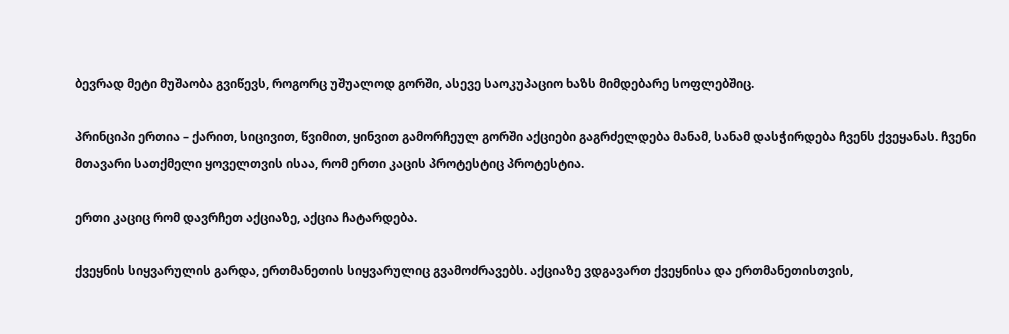ბევრად მეტი მუშაობა გვიწევს, როგორც უშუალოდ გორში, ასევე საოკუპაციო ხაზს მიმდებარე სოფლებშიც.

პრინციპი ერთია – ქარით, სიცივით, წვიმით, ყინვით გამორჩეულ გორში აქციები გაგრძელდება მანამ, სანამ დასჭირდება ჩვენს ქვეყანას. ჩვენი მთავარი სათქმელი ყოველთვის ისაა, რომ ერთი კაცის პროტესტიც პროტესტია.

ერთი კაციც რომ დავრჩეთ აქციაზე, აქცია ჩატარდება.

ქვეყნის სიყვარულის გარდა, ერთმანეთის სიყვარულიც გვამოძრავებს. აქციაზე ვდგავართ ქვეყნისა და ერთმანეთისთვის,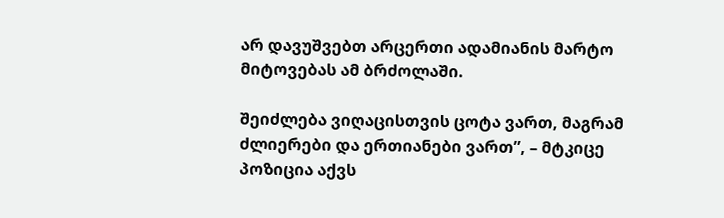არ დავუშვებთ არცერთი ადამიანის მარტო მიტოვებას ამ ბრძოლაში.

შეიძლება ვიღაცისთვის ცოტა ვართ, მაგრამ ძლიერები და ერთიანები ვართ”, – მტკიცე პოზიცია აქვს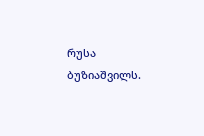რუსა ბუზიაშვილს.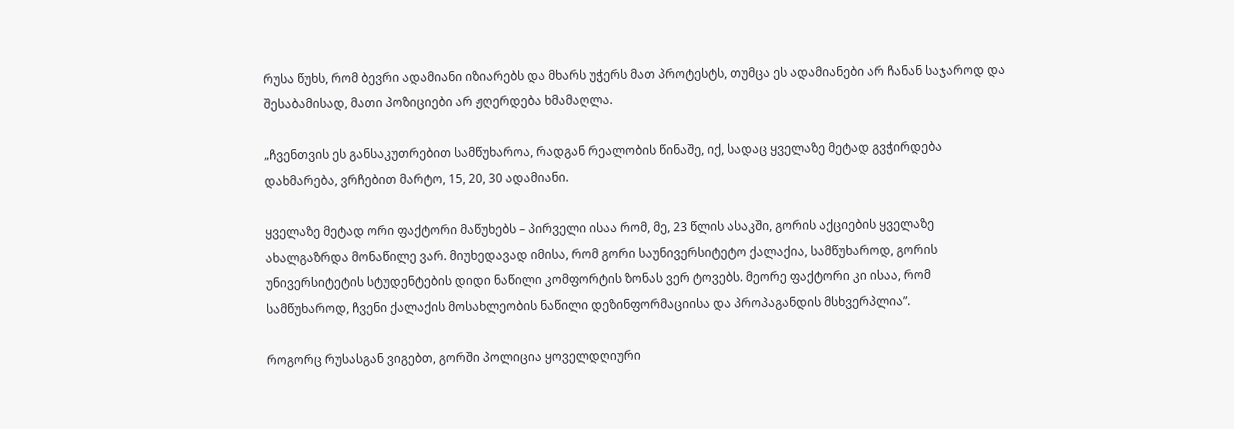რუსა წუხს, რომ ბევრი ადამიანი იზიარებს და მხარს უჭერს მათ პროტესტს, თუმცა ეს ადამიანები არ ჩანან საჯაროდ და შესაბამისად, მათი პოზიციები არ ჟღერდება ხმამაღლა.

„ჩვენთვის ეს განსაკუთრებით სამწუხაროა, რადგან რეალობის წინაშე, იქ, სადაც ყველაზე მეტად გვჭირდება დახმარება, ვრჩებით მარტო, 15, 20, 30 ადამიანი.

ყველაზე მეტად ორი ფაქტორი მაწუხებს – პირველი ისაა რომ, მე, 23 წლის ასაკში, გორის აქციების ყველაზე ახალგაზრდა მონაწილე ვარ. მიუხედავად იმისა, რომ გორი საუნივერსიტეტო ქალაქია, სამწუხაროდ, გორის უნივერსიტეტის სტუდენტების დიდი ნაწილი კომფორტის ზონას ვერ ტოვებს. მეორე ფაქტორი კი ისაა, რომ სამწუხაროდ, ჩვენი ქალაქის მოსახლეობის ნაწილი დეზინფორმაციისა და პროპაგანდის მსხვერპლია”.

როგორც რუსასგან ვიგებთ, გორში პოლიცია ყოველდღიური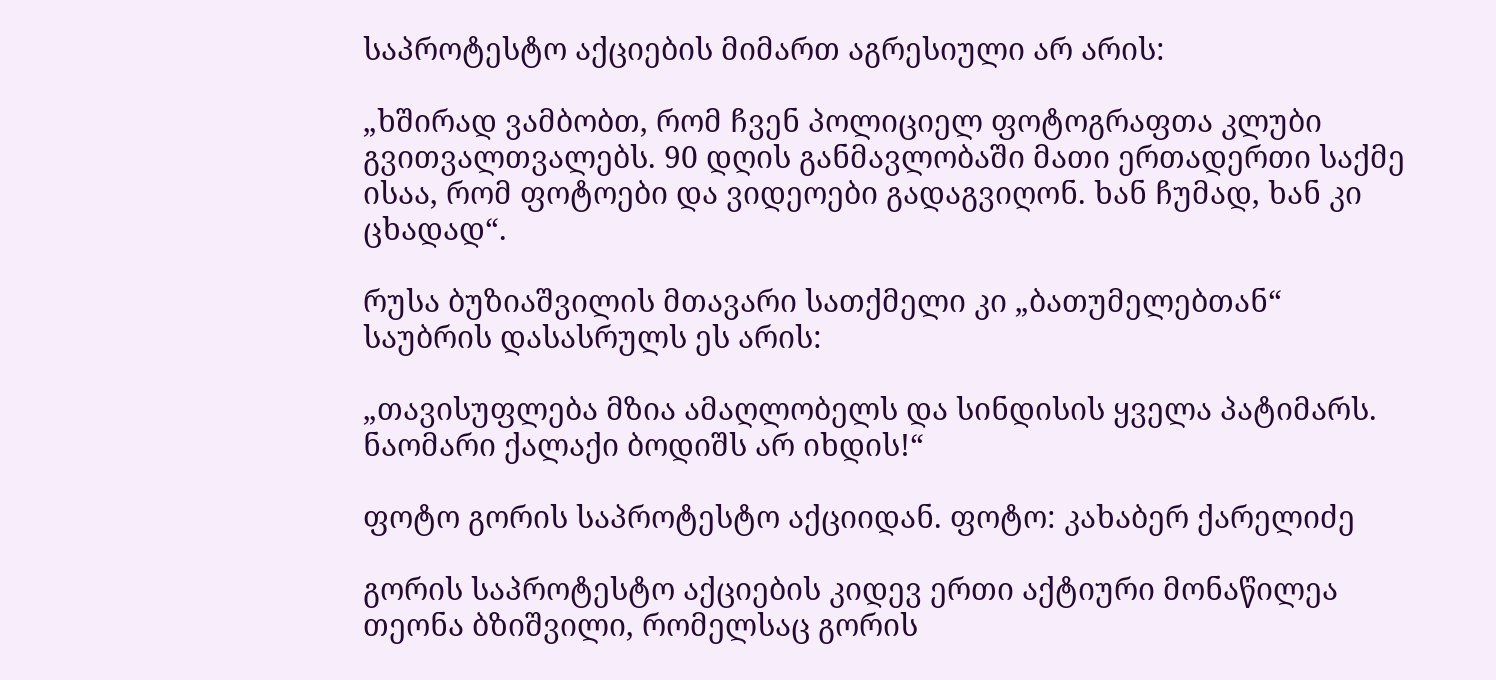საპროტესტო აქციების მიმართ აგრესიული არ არის:

„ხშირად ვამბობთ, რომ ჩვენ პოლიციელ ფოტოგრაფთა კლუბი გვითვალთვალებს. 90 დღის განმავლობაში მათი ერთადერთი საქმე ისაა, რომ ფოტოები და ვიდეოები გადაგვიღონ. ხან ჩუმად, ხან კი ცხადად“.

რუსა ბუზიაშვილის მთავარი სათქმელი კი „ბათუმელებთან“ საუბრის დასასრულს ეს არის:

„თავისუფლება მზია ამაღლობელს და სინდისის ყველა პატიმარს. ნაომარი ქალაქი ბოდიშს არ იხდის!“

ფოტო გორის საპროტესტო აქციიდან. ფოტო: კახაბერ ქარელიძე

გორის საპროტესტო აქციების კიდევ ერთი აქტიური მონაწილეა თეონა ბზიშვილი, რომელსაც გორის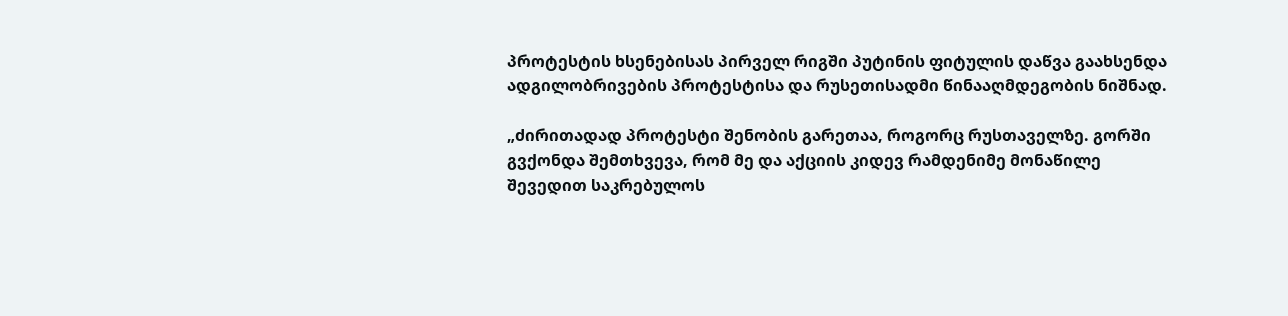პროტესტის ხსენებისას პირველ რიგში პუტინის ფიტულის დაწვა გაახსენდა ადგილობრივების პროტესტისა და რუსეთისადმი წინააღმდეგობის ნიშნად.

„ძირითადად პროტესტი შენობის გარეთაა, როგორც რუსთაველზე. გორში გვქონდა შემთხვევა, რომ მე და აქციის კიდევ რამდენიმე მონაწილე შევედით საკრებულოს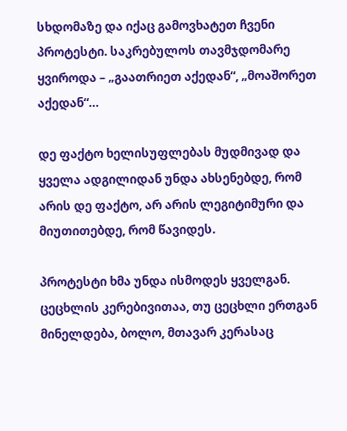სხდომაზე და იქაც გამოვხატეთ ჩვენი პროტესტი. საკრებულოს თავმჯდომარე ყვიროდა – „გაათრიეთ აქედან“, „მოაშორეთ აქედან“…

დე ფაქტო ხელისუფლებას მუდმივად და ყველა ადგილიდან უნდა ახსენებდე, რომ არის დე ფაქტო, არ არის ლეგიტიმური და მიუთითებდე, რომ წავიდეს.

პროტესტი ხმა უნდა ისმოდეს ყველგან. ცეცხლის კერებივითაა, თუ ცეცხლი ერთგან მინელდება, ბოლო, მთავარ კერასაც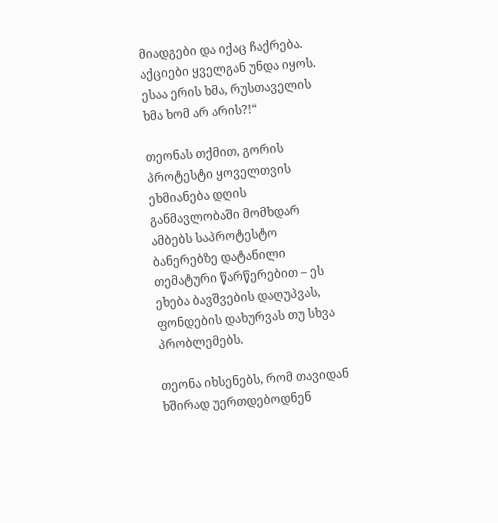მიადგები და იქაც ჩაქრება. აქციები ყველგან უნდა იყოს. ესაა ერის ხმა, რუსთაველის ხმა ხომ არ არის?!“

თეონას თქმით, გორის პროტესტი ყოველთვის ეხმიანება დღის განმავლობაში მომხდარ ამბებს საპროტესტო ბანერებზე დატანილი თემატური წარწერებით – ეს ეხება ბავშვების დაღუპვას, ფონდების დახურვას თუ სხვა პრობლემებს.

თეონა იხსენებს, რომ თავიდან ხშირად უერთდებოდნენ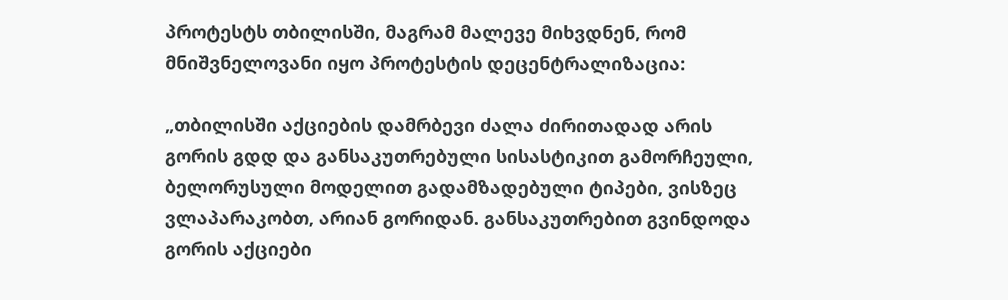პროტესტს თბილისში, მაგრამ მალევე მიხვდნენ, რომ მნიშვნელოვანი იყო პროტესტის დეცენტრალიზაცია:

„თბილისში აქციების დამრბევი ძალა ძირითადად არის გორის გდდ და განსაკუთრებული სისასტიკით გამორჩეული, ბელორუსული მოდელით გადამზადებული ტიპები, ვისზეც ვლაპარაკობთ, არიან გორიდან. განსაკუთრებით გვინდოდა გორის აქციები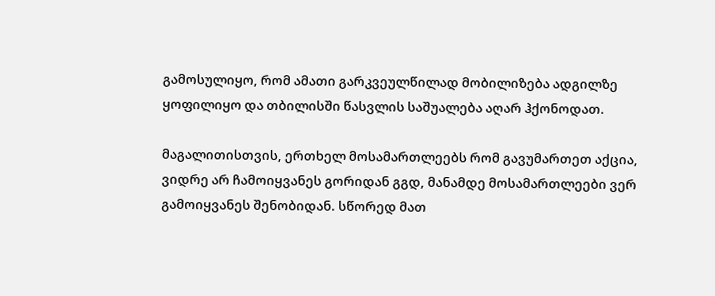გამოსულიყო, რომ ამათი გარკვეულწილად მობილიზება ადგილზე ყოფილიყო და თბილისში წასვლის საშუალება აღარ ჰქონოდათ.

მაგალითისთვის, ერთხელ მოსამართლეებს რომ გავუმართეთ აქცია, ვიდრე არ ჩამოიყვანეს გორიდან გგდ, მანამდე მოსამართლეები ვერ გამოიყვანეს შენობიდან. სწორედ მათ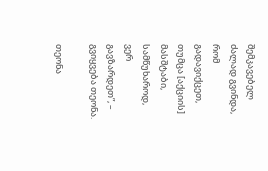შემკავებელ ძალად გვინდა, რომ გადავიქცეთ, თუმცა [აქციის] მასშტაბი, სამწუხაროდ, ვერ გავზარდეთ”, – გვიყვება თეონა.

თეონა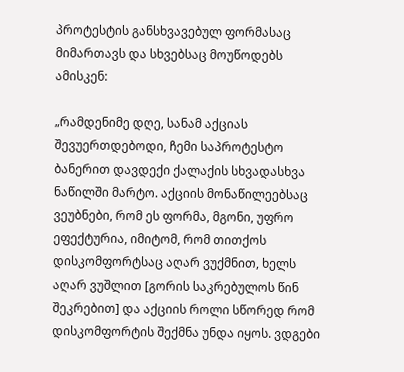პროტესტის განსხვავებულ ფორმასაც მიმართავს და სხვებსაც მოუწოდებს ამისკენ:

„რამდენიმე დღე, სანამ აქციას შევუერთდებოდი, ჩემი საპროტესტო ბანერით დავდექი ქალაქის სხვადასხვა ნაწილში მარტო. აქციის მონაწილეებსაც ვეუბნები, რომ ეს ფორმა, მგონი, უფრო ეფექტურია, იმიტომ, რომ თითქოს დისკომფორტსაც აღარ ვუქმნით, ხელს აღარ ვუშლით [გორის საკრებულოს წინ შეკრებით] და აქციის როლი სწორედ რომ დისკომფორტის შექმნა უნდა იყოს. ვდგები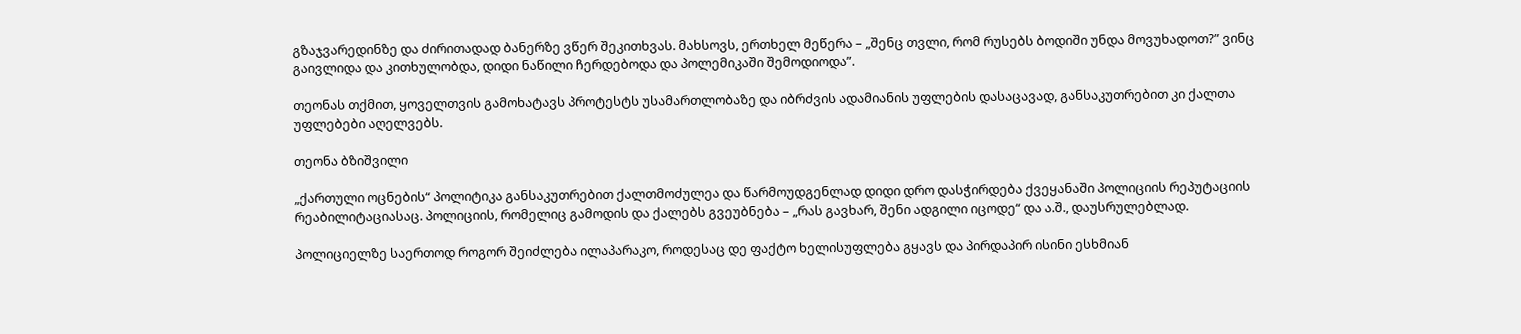გზაჯვარედინზე და ძირითადად ბანერზე ვწერ შეკითხვას. მახსოვს, ერთხელ მეწერა – „შენც თვლი, რომ რუსებს ბოდიში უნდა მოვუხადოთ?” ვინც გაივლიდა და კითხულობდა, დიდი ნაწილი ჩერდებოდა და პოლემიკაში შემოდიოდა”.

თეონას თქმით, ყოველთვის გამოხატავს პროტესტს უსამართლობაზე და იბრძვის ადამიანის უფლების დასაცავად, განსაკუთრებით კი ქალთა უფლებები აღელვებს.

თეონა ბზიშვილი

„ქართული ოცნების“ პოლიტიკა განსაკუთრებით ქალთმოძულეა და წარმოუდგენლად დიდი დრო დასჭირდება ქვეყანაში პოლიციის რეპუტაციის რეაბილიტაციასაც. პოლიციის, რომელიც გამოდის და ქალებს გვეუბნება – „რას გავხარ, შენი ადგილი იცოდე“ და ა.შ., დაუსრულებლად.

პოლიციელზე საერთოდ როგორ შეიძლება ილაპარაკო, როდესაც დე ფაქტო ხელისუფლება გყავს და პირდაპირ ისინი ესხმიან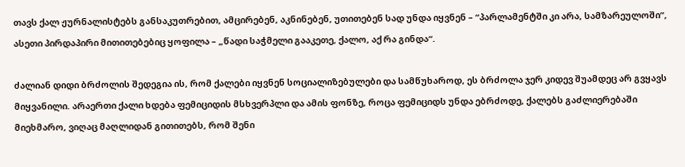თავს ქალ ჟურნალისტებს განსაკუთრებით, ამცირებენ, აკნინებენ, უთითებენ სად უნდა იყვნენ – “პარლამენტში კი არა, სამზარეულოში”, ასეთი პირდაპირი მითითებებიც ყოფილა – „წადი საჭმელი გააკეთე, ქალო, აქ რა გინდა“.

ძალიან დიდი ბრძოლის შედეგია ის, რომ ქალები იყვნენ სოციალიზებულები და სამწუხაროდ, ეს ბრძოლა ჯერ კიდევ შუამდეც არ გვყავს მიყვანილი. არაერთი ქალი ხდება ფემიციდის მსხვერპლი და ამის ფონზე, როცა ფემიციდს უნდა ებრძოდე, ქალებს გაძლიერებაში მიეხმარო, ვიღაც მაღლიდან გითითებს, რომ შენი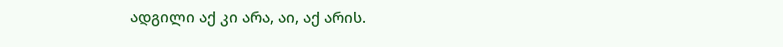ადგილი აქ კი არა, აი, აქ არის.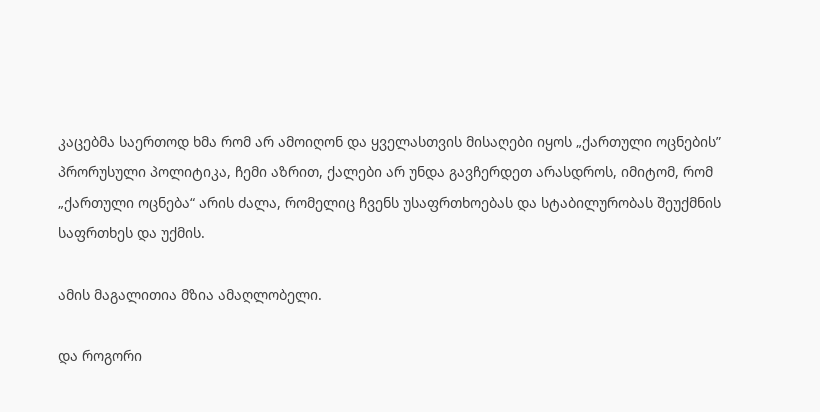კაცებმა საერთოდ ხმა რომ არ ამოიღონ და ყველასთვის მისაღები იყოს „ქართული ოცნების” პრორუსული პოლიტიკა, ჩემი აზრით, ქალები არ უნდა გავჩერდეთ არასდროს, იმიტომ, რომ „ქართული ოცნება“ არის ძალა, რომელიც ჩვენს უსაფრთხოებას და სტაბილურობას შეუქმნის საფრთხეს და უქმის.

ამის მაგალითია მზია ამაღლობელი.

და როგორი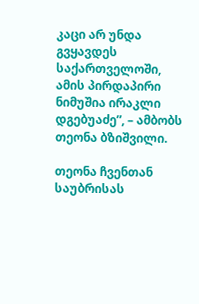კაცი არ უნდა გვყავდეს საქართველოში, ამის პირდაპირი ნიმუშია ირაკლი დგებუაძე”, – ამბობს თეონა ბზიშვილი.

თეონა ჩვენთან საუბრისას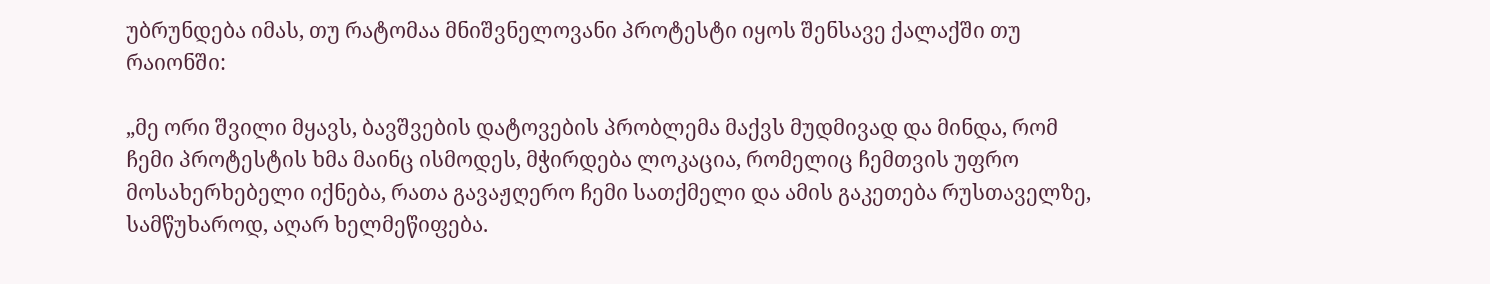უბრუნდება იმას, თუ რატომაა მნიშვნელოვანი პროტესტი იყოს შენსავე ქალაქში თუ რაიონში:

„მე ორი შვილი მყავს, ბავშვების დატოვების პრობლემა მაქვს მუდმივად და მინდა, რომ ჩემი პროტესტის ხმა მაინც ისმოდეს, მჭირდება ლოკაცია, რომელიც ჩემთვის უფრო მოსახერხებელი იქნება, რათა გავაჟღერო ჩემი სათქმელი და ამის გაკეთება რუსთაველზე, სამწუხაროდ, აღარ ხელმეწიფება.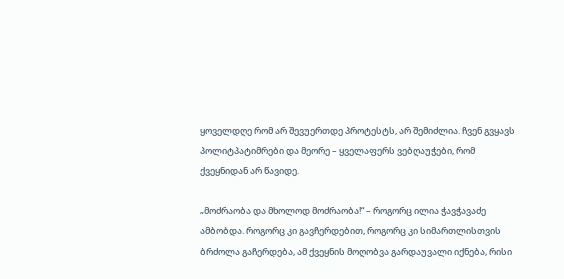ყოველდღე რომ არ შევუერთდე პროტესტს, არ შემიძლია. ჩვენ გვყავს პოლიტპატიმრები და მეორე – ყველაფერს ვებღაუჭები, რომ ქვეყნიდან არ წავიდე.

„მოძრაობა და მხოლოდ მოძრაობა!“ – როგორც ილია ჭავჭავაძე ამბობდა. როგორც კი გავჩერდებით, როგორც კი სიმართლისთვის ბრძოლა გაჩერდება, ამ ქვეყნის მოღობვა გარდაუვალი იქნება, რისი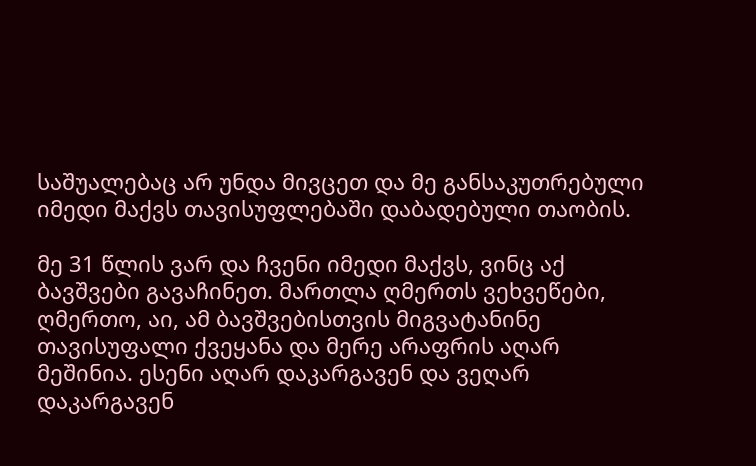საშუალებაც არ უნდა მივცეთ და მე განსაკუთრებული იმედი მაქვს თავისუფლებაში დაბადებული თაობის.

მე 31 წლის ვარ და ჩვენი იმედი მაქვს, ვინც აქ ბავშვები გავაჩინეთ. მართლა ღმერთს ვეხვეწები, ღმერთო, აი, ამ ბავშვებისთვის მიგვატანინე თავისუფალი ქვეყანა და მერე არაფრის აღარ მეშინია. ესენი აღარ დაკარგავენ და ვეღარ დაკარგავენ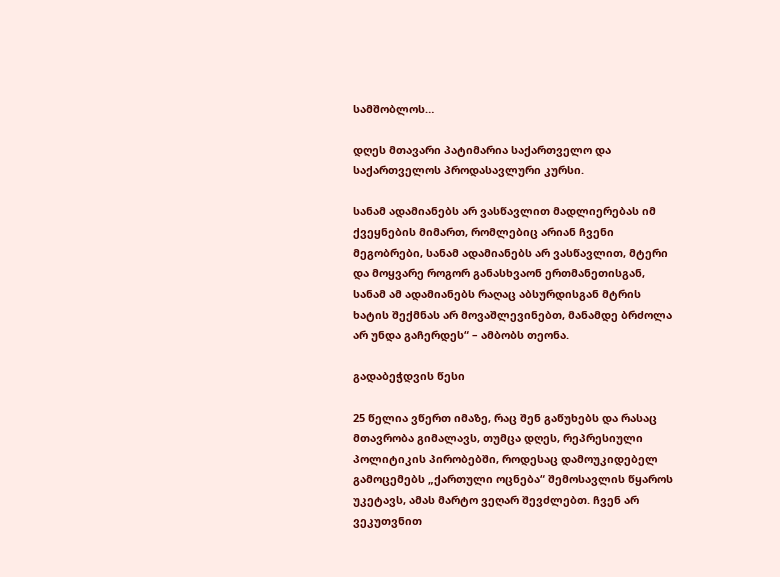სამშობლოს…

დღეს მთავარი პატიმარია საქართველო და საქართველოს პროდასავლური კურსი.

სანამ ადამიანებს არ ვასწავლით მადლიერებას იმ ქვეყნების მიმართ, რომლებიც არიან ჩვენი მეგობრები, სანამ ადამიანებს არ ვასწავლით, მტერი და მოყვარე როგორ განასხვაონ ერთმანეთისგან, სანამ ამ ადამიანებს რაღაც აბსურდისგან მტრის ხატის შექმნას არ მოვაშლევინებთ, მანამდე ბრძოლა არ უნდა გაჩერდეს“ – ამბობს თეონა.

გადაბეჭდვის წესი

25 წელია ვწერთ იმაზე, რაც შენ გაწუხებს და რასაც მთავრობა გიმალავს, თუმცა დღეს, რეპრესიული პოლიტიკის პირობებში, როდესაც დამოუკიდებელ გამოცემებს „ქართული ოცნება“ შემოსავლის წყაროს უკეტავს, ამას მარტო ვეღარ შევძლებთ. ჩვენ არ ვეკუთვნით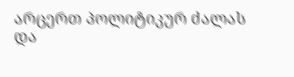არცერთ პოლიტიკურ ძალას და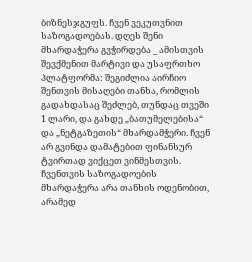ბიზნესჯგუფს. ჩვენ ვეკუთვნით საზოგადოებას. დღეს შენი მხარდაჭერა გვჭირდება _ ამისთვის შევქმენით მარტივი და უსაფრთხო პლატფორმა: შეგიძლია აირჩიო შენთვის მისაღები თანხა, რომლის გადახდასაც შეძლებ, თუნდაც თვეში 1 ლარი, და გახდე „ბათუმელებისა“ და „ნეტგაზეთის“ მხარდამჭერი. ჩვენ არ გვინდა დამატებით ფინანსურ ტვირთად ვიქცეთ ვინმესთვის. ჩვენთვის საზოგადოების მხარდაჭერა არა თანხის ოდენობით, არამედ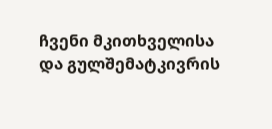ჩვენი მკითხველისა და გულშემატკივრის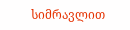სიმრავლით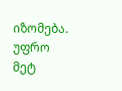იზომება.
უფრო მეტ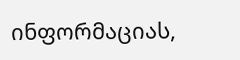ინფორმაციას,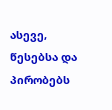ასევე, წესებსა და პირობებს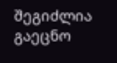შეგიძლია გაეცნო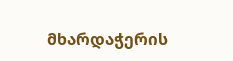მხარდაჭერის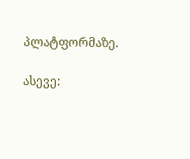პლატფორმაზე.

ასევე: